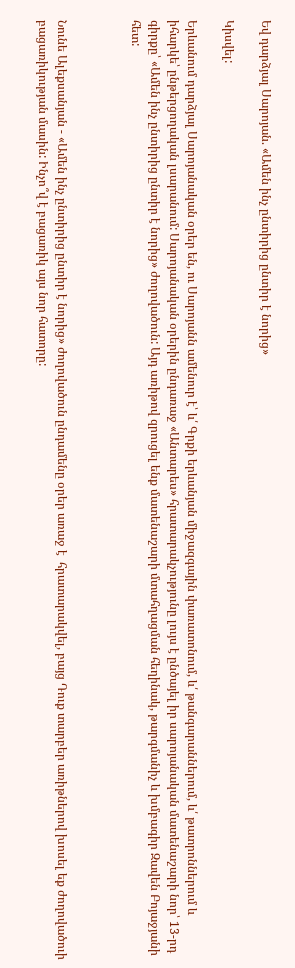Եվ դարձյալ Սարոյան. «Ամեն ինչ ընտիրից ընտիր է նորից»

Կիսվել:

Երևանում դարձյալ Սարոյանական օրեր են, ու Սարոյանն ամենուր է՝ և՛ Գրքի երևանյան միջազգային փառատոնում, և՛ թանգարաններում, և՛ թատրոններում և իհարկե՝ ընթերցողական լսարանում: Սարոյանական օրերին ընդառաջ «Անտարես» հրատարակչությունը լույս է ընծայել իր սարոյանական մատենաշարի նոր՝ 13-րդ գիրքը՝ «Ամեն ինչ ընտիրից ընտիր է նորից» ժողովածուն: Այդ առիթով զրուցել ենք մատենաշարի մտահղացման հեղինակ, թարգմանիչ և խմբագիր Զավեն Բոյաջյանի հետ:



Նունե Ալեքսանյան - «Ամեն ինչ ընտիրից ընտիր է նորից» ժողովածուն ընդամենը օրեր առաջ է  հրատարակվել, բայց Դուք տարբեր առիթներով խոսել եք ժողովածուի բացառիկության մասին: Ինչո՞վ է բացառիկ այս նոր հատորը: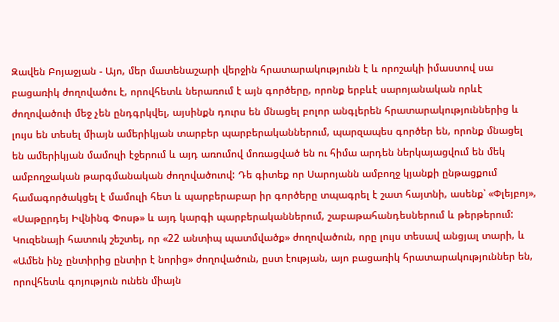Զավեն Բոյաջյան - Այո, մեր մատենաշարի վերջին հրատարակությունն է և որոշակի իմաստով սա բացառիկ ժողովածու է, որովհետև ներառում է այն գործերը, որոնք երբևէ սարոյանական որևէ ժողովածուի մեջ չեն ընդգրկվել, այսինքն դուրս են մնացել բոլոր անգլերեն հրատարակություններից և լույս են տեսել միայն ամերիկյան տարբեր պարբերականներում, պարզապես գործեր են, որոնք մնացել են ամերիկյան մամուլի էջերում և այդ առումով մոռացված են ու հիմա արդեն ներկայացվում են մեկ ամբողջական թարգմանական ժողովածուով: Դե գիտեք որ Սարոյանն ամբողջ կյանքի ընթացքում համագործակցել է մամուլի հետ և պարբերաբար իր գործերը տպագրել է շատ հայտնի, ասենք՝ «Փլեյբոյ», «Սաթըրդեյ Իվնինգ Փոսթ» և այդ կարգի պարբերականներում, շաբաթահանդեսներում և թերթերում: Կուզենայի հատուկ շեշտել, որ «22 անտիպ պատմվածք» ժողովածուն, որը լույս տեսավ անցյալ տարի, և «Ամեն ինչ ընտիրից ընտիր է նորից» ժողովածուն, ըստ էության, այո բացառիկ հրատարակություններ են, որովհետև գոյություն ունեն միայն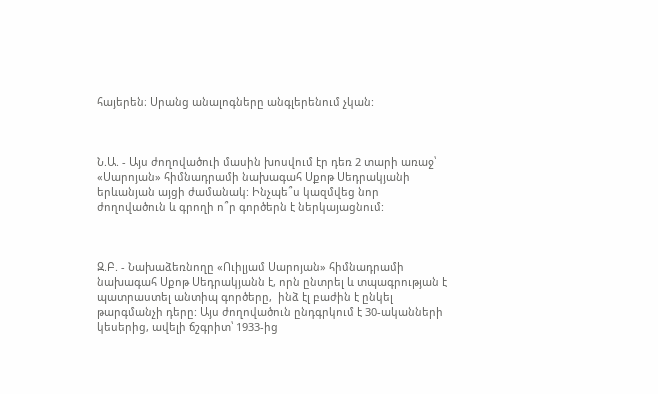հայերեն։ Սրանց անալոգները անգլերենում չկան:



Ն.Ա. - Այս ժողովածուի մասին խոսվում էր դեռ 2 տարի առաջ՝ «Սարոյան» հիմնադրամի նախագահ Սքոթ Սեդրակյանի երևանյան այցի ժամանակ: Ինչպե՞ս կազմվեց նոր ժողովածուն և գրողի ո՞ր գործերն է ներկայացնում:



Զ.Բ. - Նախաձեռնողը «Ուիլյամ Սարոյան» հիմնադրամի նախագահ Սքոթ Սեդրակյանն է, որն ընտրել և տպագրության է պատրաստել անտիպ գործերը,  ինձ էլ բաժին է ընկել թարգմանչի դերը: Այս ժողովածուն ընդգրկում է 30-ականների կեսերից, ավելի ճշգրիտ՝ 1933-ից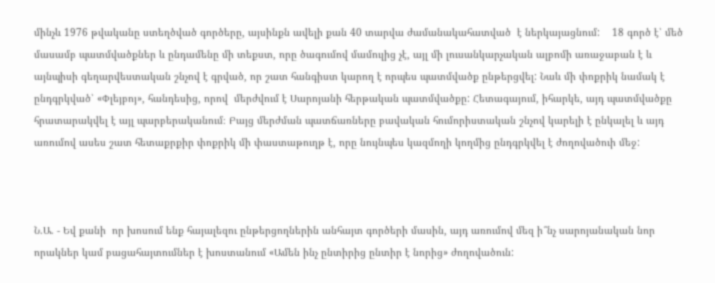մինչև 1976 թվականը ստեղծված գործերը, այսինքն ավելի քան 40 տարվա ժամանակահատված  է ներկայացնում:    18 գործ է՝ մեծ մասամբ պատմվածքներ և ընդամենը մի տեքստ, որը ծագումով մամուլից չէ, այլ մի լուսանկարչական ալբոմի առաջաբան է և այնպիսի գեղարվեստական շնչով է գրված, որ շատ հանգիստ կարող է որպես պատմվածք ընթերցվել: Նաև մի փոքրիկ նամակ է ընդգրկված՝ «Փլեյբոյ», հանդեսից, որով  մերժվում է Սարոյանի հերթական պատմվածքը: Հետագայում, իհարկե, այդ պատմվածքը հրատարակվել է այլ պարբերականում։ Բայց մերժման պատճառները բավական հումորիստական շնչով կարելի է ընկալել և այդ առումով ասես շատ հետաքրքիր փոքրիկ մի փաստաթուղթ է, որը նույնպես կազմողի կողմից ընդգրկվել է ժողովածուի մեջ:



Ն.Ա. - Եվ քանի  որ խոսում ենք հայալեզու ընթերցողներին անհայտ գործերի մասին, այդ առումով մեզ ի՞նչ սարոյանական նոր որակներ կամ բացահայտումներ է խոստանում «Ամեն ինչ ընտիրից ընտիր է նորից» ժողովածուն: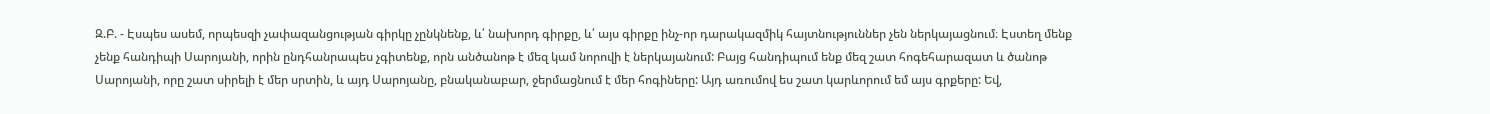Զ.Բ. - Էսպես ասեմ, որպեսզի չափազանցության գիրկը չընկնենք, և՛ նախորդ գիրքը, և՛ այս գիրքը ինչ-որ դարակազմիկ հայտնություններ չեն ներկայացնում։ Էստեղ մենք չենք հանդիպի Սարոյանի, որին ընդհանրապես չգիտենք, որն անծանոթ է մեզ կամ նորովի է ներկայանում: Բայց հանդիպում ենք մեզ շատ հոգեհարազատ և ծանոթ Սարոյանի, որը շատ սիրելի է մեր սրտին, և այդ Սարոյանը, բնականաբար, ջերմացնում է մեր հոգիները: Այդ առումով ես շատ կարևորում եմ այս գրքերը: Եվ,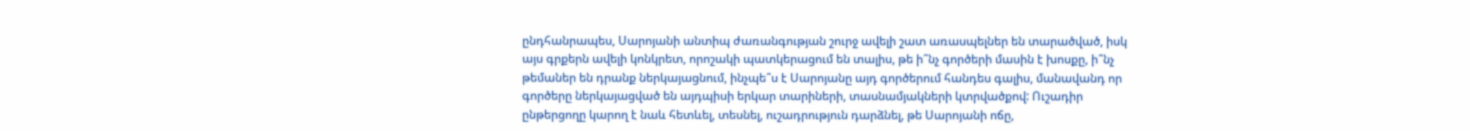ընդհանրապես, Սարոյանի անտիպ ժառանգության շուրջ ավելի շատ առասպելներ են տարածված, իսկ այս գրքերն ավելի կոնկրետ, որոշակի պատկերացում են տալիս, թե ի՞նչ գործերի մասին է խոսքը, ի՞նչ թեմաներ են դրանք ներկայացնում, ինչպե՞ս է Սարոյանը այդ գործերում հանդես գալիս, մանավանդ որ գործերը ներկայացված են այդպիսի երկար տարիների, տասնամյակների կտրվածքով: Ուշադիր ընթերցողը կարող է նաև հետևել, տեսնել, ուշադրություն դարձնել, թե Սարոյանի ոճը,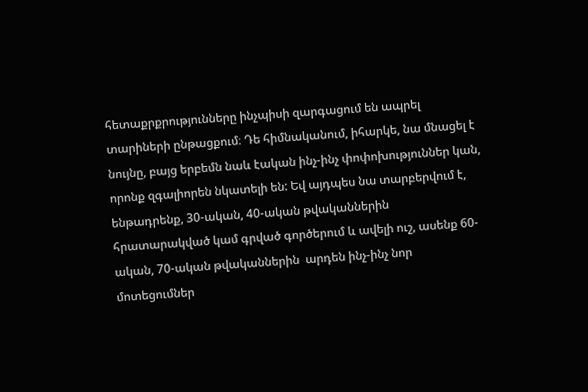հետաքրքրությունները ինչպիսի զարգացում են ապրել տարիների ընթացքում։ Դե հիմնականում, իհարկե, նա մնացել է նույնը, բայց երբեմն նաև էական ինչ-ինչ փոփոխություններ կան, որոնք զգալիորեն նկատելի են: Եվ այդպես նա տարբերվում է, ենթադրենք, 30-ական, 40-ական թվականներին հրատարակված կամ գրված գործերում և ավելի ուշ, ասենք 60-ական, 70-ական թվականներին  արդեն ինչ-ինչ նոր մոտեցումներ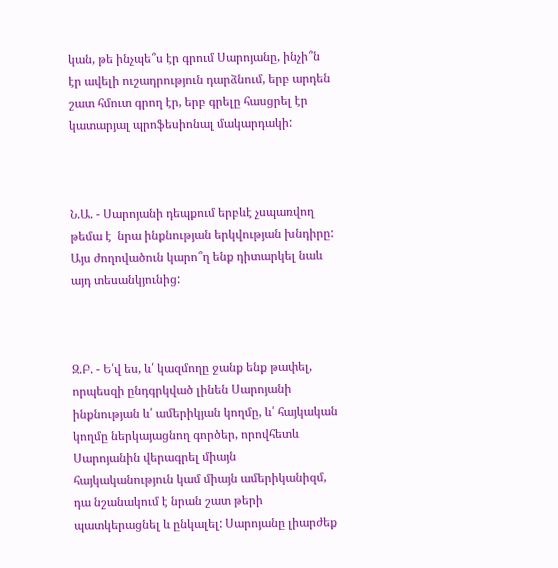կան, թե ինչպե՞ս էր գրում Սարոյանը, ինչի՞ն էր ավելի ուշադրություն դարձնում, երբ արդեն շատ հմուտ գրող էր, երբ գրելը հասցրել էր կատարյալ պրոֆեսիոնալ մակարդակի:



Ն.Ա. - Սարոյանի դեպքում երբևէ չսպառվող թեմա է  նրա ինքնության երկվության խնդիրը: Այս ժողովածուն կարո՞ղ ենք դիտարկել նաև այդ տեսանկյունից:



Զ.Բ. - Ե՛վ ես, և՛ կազմողը ջանք ենք թափել, որպեսզի ընդգրկված լինեն Սարոյանի ինքնության և՛ ամերիկյան կողմը, և՛ հայկական կողմը ներկայացնող գործեր, որովհետև Սարոյանին վերագրել միայն հայկականություն կամ միայն ամերիկանիզմ, դա նշանակում է նրան շատ թերի պատկերացնել և ընկալել: Սարոյանը լիարժեք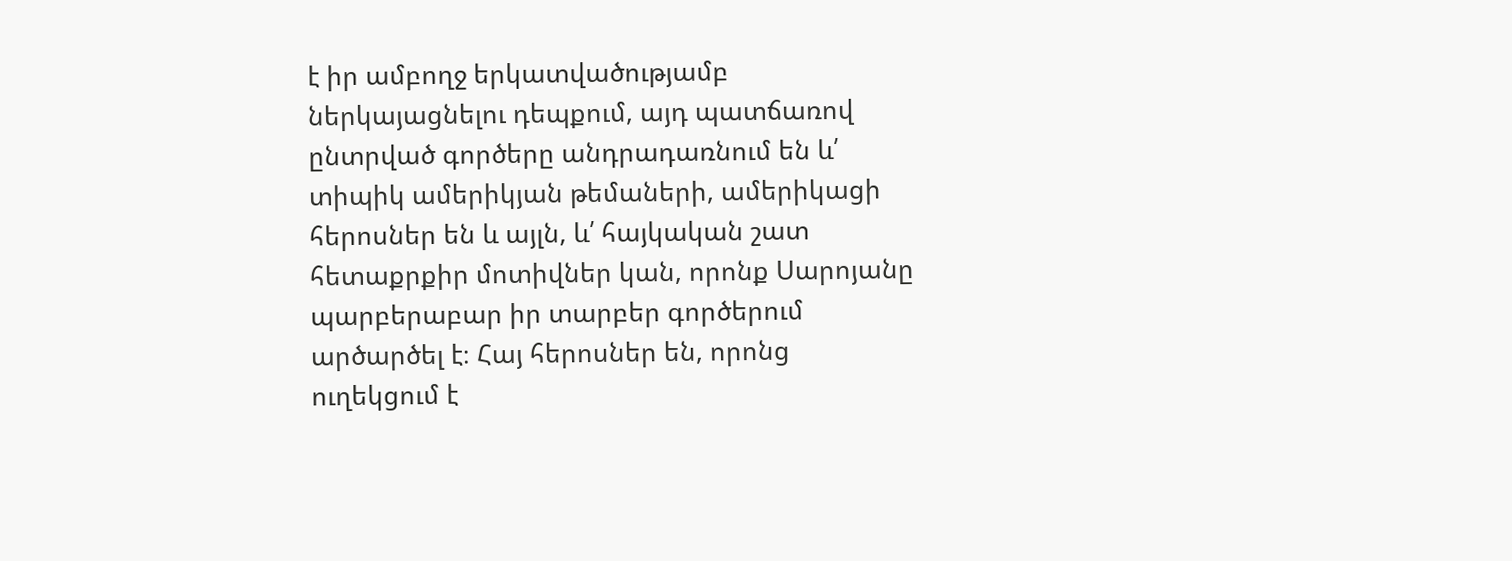է իր ամբողջ երկատվածությամբ ներկայացնելու դեպքում, այդ պատճառով ընտրված գործերը անդրադառնում են և՛ տիպիկ ամերիկյան թեմաների, ամերիկացի հերոսներ են և այլն, և՛ հայկական շատ հետաքրքիր մոտիվներ կան, որոնք Սարոյանը պարբերաբար իր տարբեր գործերում արծարծել է։ Հայ հերոսներ են, որոնց ուղեկցում է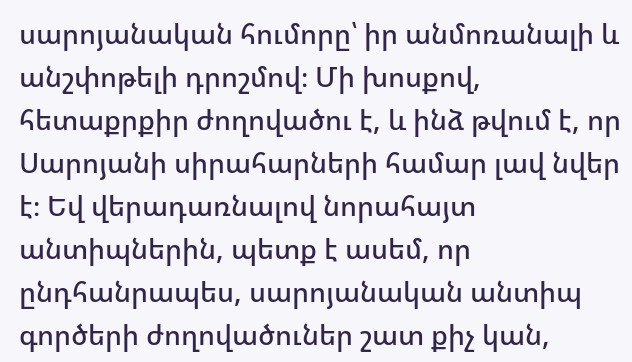սարոյանական հումորը՝ իր անմոռանալի և անշփոթելի դրոշմով։ Մի խոսքով, հետաքրքիր ժողովածու է, և ինձ թվում է, որ Սարոյանի սիրահարների համար լավ նվեր է։ Եվ վերադառնալով նորահայտ անտիպներին, պետք է ասեմ, որ ընդհանրապես, սարոյանական անտիպ գործերի ժողովածուներ շատ քիչ կան,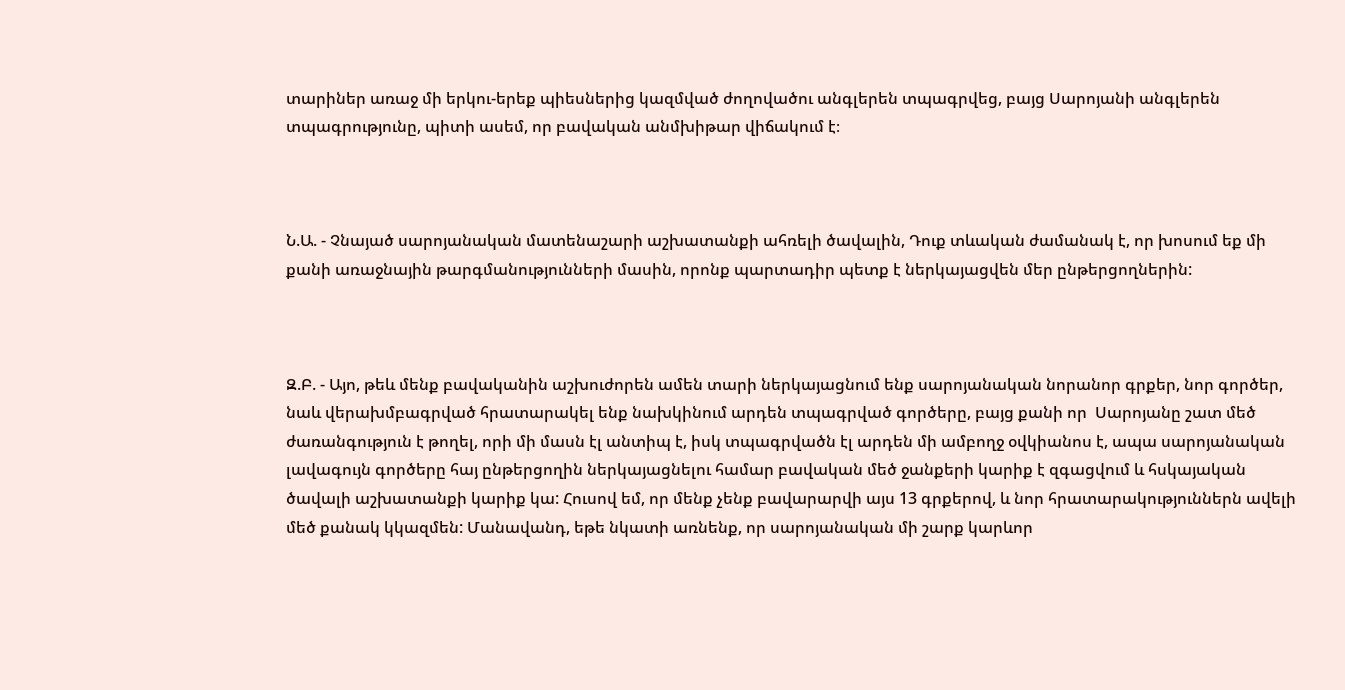տարիներ առաջ մի երկու-երեք պիեսներից կազմված ժողովածու անգլերեն տպագրվեց, բայց Սարոյանի անգլերեն տպագրությունը, պիտի ասեմ, որ բավական անմխիթար վիճակում է։



Ն.Ա. - Չնայած սարոյանական մատենաշարի աշխատանքի ահռելի ծավալին, Դուք տևական ժամանակ է, որ խոսում եք մի քանի առաջնային թարգմանությունների մասին, որոնք պարտադիր պետք է ներկայացվեն մեր ընթերցողներին:



Զ.Բ. - Այո, թեև մենք բավականին աշխուժորեն ամեն տարի ներկայացնում ենք սարոյանական նորանոր գրքեր, նոր գործեր, նաև վերախմբագրված հրատարակել ենք նախկինում արդեն տպագրված գործերը, բայց քանի որ  Սարոյանը շատ մեծ ժառանգություն է թողել, որի մի մասն էլ անտիպ է, իսկ տպագրվածն էլ արդեն մի ամբողջ օվկիանոս է, ապա սարոյանական լավագույն գործերը հայ ընթերցողին ներկայացնելու համար բավական մեծ ջանքերի կարիք է զգացվում և հսկայական ծավալի աշխատանքի կարիք կա: Հուսով եմ, որ մենք չենք բավարարվի այս 13 գրքերով, և նոր հրատարակություններն ավելի մեծ քանակ կկազմեն: Մանավանդ, եթե նկատի առնենք, որ սարոյանական մի շարք կարևոր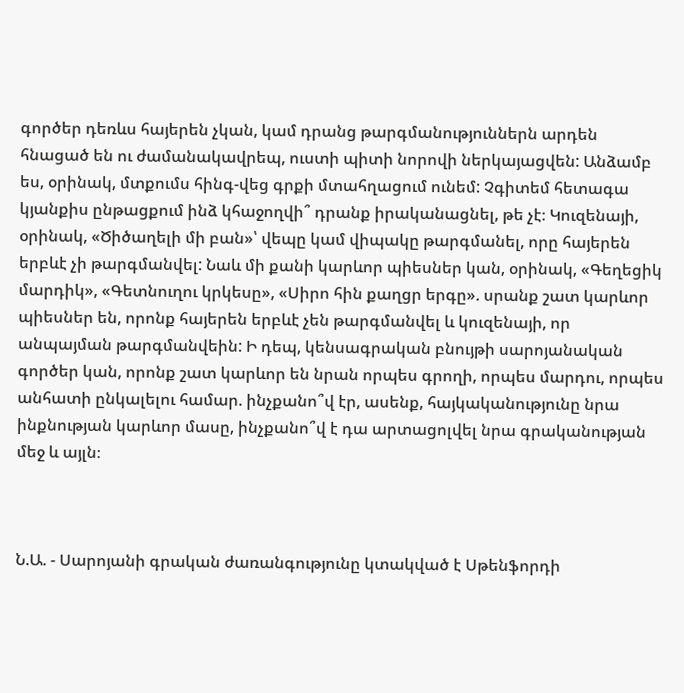գործեր դեռևս հայերեն չկան, կամ դրանց թարգմանություններն արդեն հնացած են ու ժամանակավրեպ, ուստի պիտի նորովի ներկայացվեն: Անձամբ ես, օրինակ, մտքումս հինգ-վեց գրքի մտահղացում ունեմ: Չգիտեմ հետագա կյանքիս ընթացքում ինձ կհաջողվի՞ դրանք իրականացնել, թե չէ։ Կուզենայի, օրինակ, «Ծիծաղելի մի բան»՝ վեպը կամ վիպակը թարգմանել, որը հայերեն երբևէ չի թարգմանվել: Նաև մի քանի կարևոր պիեսներ կան, օրինակ, «Գեղեցիկ մարդիկ», «Գետնուղու կրկեսը», «Սիրո հին քաղցր երգը». սրանք շատ կարևոր պիեսներ են, որոնք հայերեն երբևէ չեն թարգմանվել և կուզենայի, որ  անպայման թարգմանվեին: Ի դեպ, կենսագրական բնույթի սարոյանական գործեր կան, որոնք շատ կարևոր են նրան որպես գրողի, որպես մարդու, որպես անհատի ընկալելու համար. ինչքանո՞վ էր, ասենք, հայկականությունը նրա ինքնության կարևոր մասը, ինչքանո՞վ է դա արտացոլվել նրա գրականության մեջ և այլն։



Ն.Ա. - Սարոյանի գրական ժառանգությունը կտակված է Սթենֆորդի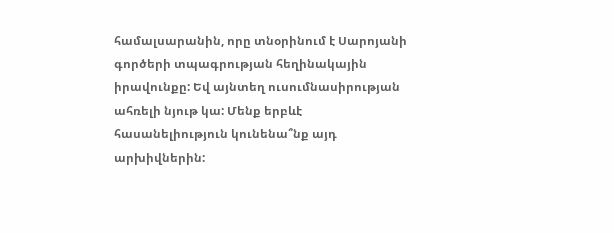համալսարանին, որը տնօրինում է Սարոյանի գործերի տպագրության հեղինակային իրավունքը: Եվ այնտեղ ուսումնասիրության ահռելի նյութ կա: Մենք երբևէ հասանելիություն կունենա՞նք այդ  արխիվներին: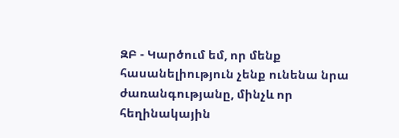ԶԲ - Կարծում եմ, որ մենք հասանելիություն չենք ունենա նրա ժառանգությանը, մինչև որ հեղինակային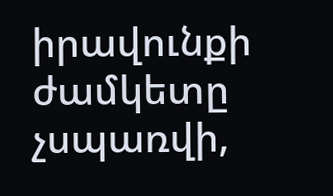իրավունքի ժամկետը չսպառվի,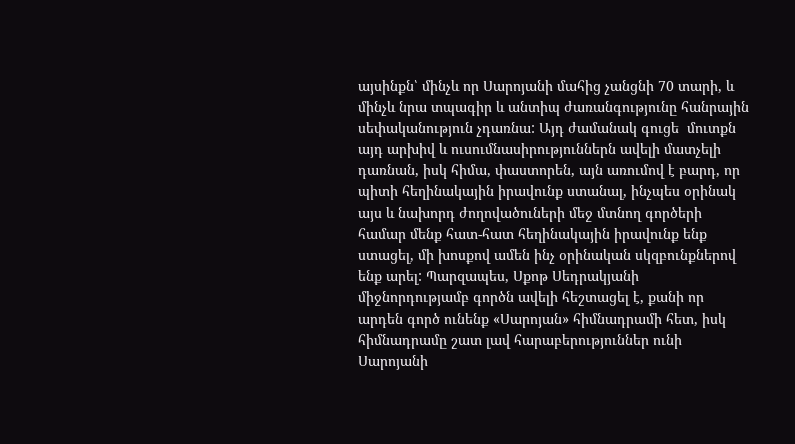այսինքն՝ մինչև որ Սարոյանի մահից չանցնի 70 տարի, և մինչև նրա տպագիր և անտիպ ժառանգությունը հանրային սեփականություն չդառնա: Այդ ժամանակ գուցե  մուտքն այդ արխիվ և ուսումնասիրություններն ավելի մատչելի դառնան, իսկ հիմա, փաստորեն, այն առումով է բարդ, որ պիտի հեղինակային իրավունք ստանալ, ինչպես օրինակ այս և նախորդ ժողովածուների մեջ մտնող գործերի համար մենք հատ-հատ հեղինակային իրավունք ենք ստացել, մի խոսքով ամեն ինչ օրինական սկզբունքներով ենք արել: Պարզապես, Սքոթ Սեդրակյանի միջնորդությամբ գործն ավելի հեշտացել է, քանի որ արդեն գործ ունենք «Սարոյան» հիմնադրամի հետ, իսկ հիմնադրամը շատ լավ հարաբերություններ ունի Սարոյանի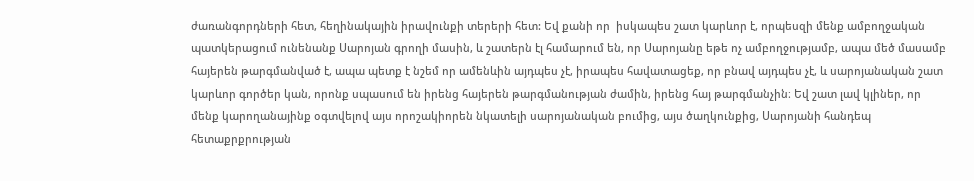ժառանգորդների հետ, հեղինակային իրավունքի տերերի հետ: Եվ քանի որ  իսկապես շատ կարևոր է, որպեսզի մենք ամբողջական պատկերացում ունենանք Սարոյան գրողի մասին, և շատերն էլ համարում են, որ Սարոյանը եթե ոչ ամբողջությամբ, ապա մեծ մասամբ հայերեն թարգմանված է, ապա պետք է նշեմ որ ամենևին այդպես չէ, իրապես հավատացեք, որ բնավ այդպես չէ, և սարոյանական շատ կարևոր գործեր կան, որոնք սպասում են իրենց հայերեն թարգմանության ժամին, իրենց հայ թարգմանչին։ Եվ շատ լավ կլիներ, որ մենք կարողանայինք օգտվելով այս որոշակիորեն նկատելի սարոյանական բումից, այս ծաղկունքից, Սարոյանի հանդեպ հետաքրքրության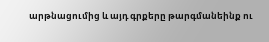արթնացումից և այդ գրքերը թարգմանեինք ու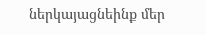ներկայացնեինք մեր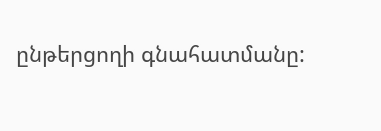ընթերցողի գնահատմանը: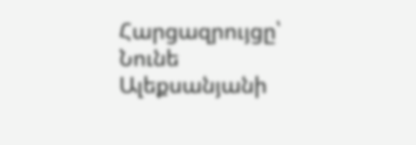Հարցազրույցը՝ Նունե Ալեքսանյանի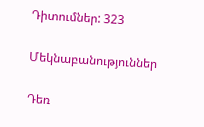Դիտումներ: 323

Մեկնաբանություններ

Դեռ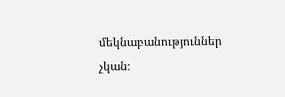մեկնաբանություններ չկան։